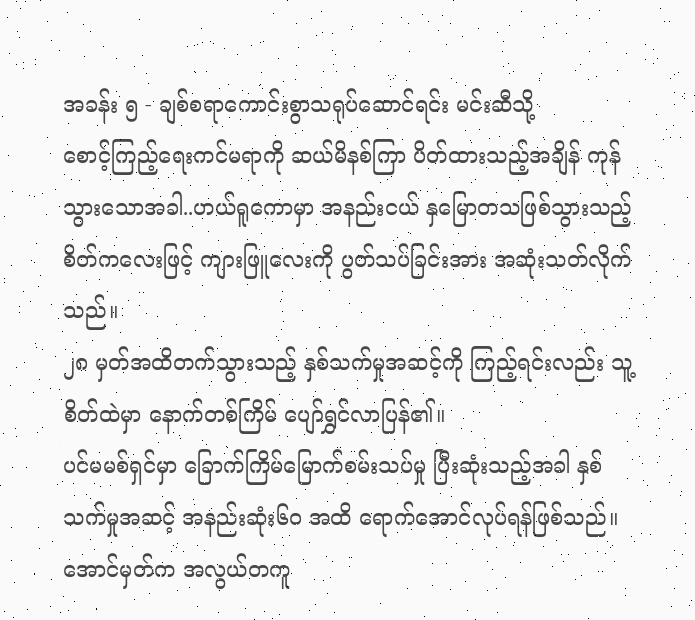အခန်း ၅ - ချစ်စရာကောင်းစွာသရုပ်ဆောင်ရင်း မင်းဆီသို့
စောင့်ကြည့်ရေးကင်မရာကို ဆယ်မိနစ်ကြာ ပိတ်ထားသည့်အချိန် ကုန်သွားသောအခါ..ဟယ်ရူကောမှာ အနည်းငယ် နှမြောတသဖြစ်သွားသည့်စိတ်ကလေးဖြင့် ကျားဖြူလေးကို ပွတ်သပ်ခြင်းအား အဆုံးသတ်လိုက်သည်။
၂၈ မှတ်အထိတက်သွားသည့် နှစ်သက်မှုအဆင့်ကို ကြည့်ရင်းလည်း သူ့ စိတ်ထဲမှာ နောက်တစ်ကြိမ် ပျော်ရွှင်လာပြန်၏။
ပင်မမစ်ရှင်မှာ ခြောက်ကြိမ်မြောက်စမ်းသပ်မှု ပြီးဆုံးသည့်အခါ နှစ်သက်မှုအဆင့် အနည်းဆုံး၆၀ အထိ ရောက်အောင်လုပ်ရန်ဖြစ်သည်။
အောင်မှတ်က အလွယ်တကူ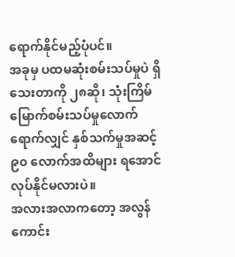ရောက်နိုင်မည့်ပုံပင်။
အခုမှ ပထမဆုံးစမ်းသပ်မှုပဲ ရှိသေးတာကို ၂၈ဆို၊ သုံးကြိမ်မြောက်စမ်းသပ်မှုလောက်ရောက်လျှင် နှစ်သက်မှုအဆင့် ၉၀ လောက်အထိများ ရအောင်လုပ်နိုင်မလားပဲ။
အလားအလာကတော့ အလွန်ကောင်း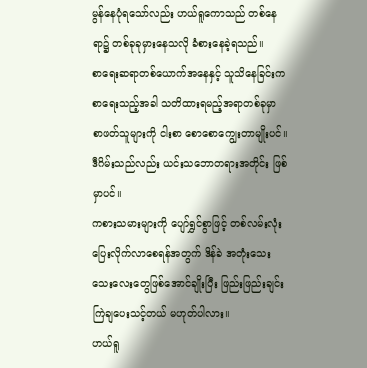မွန်နေပုံရသော်လည်း ဟယ်ရူကောသည် တစ်နေရာ၌ တစ်ခုခုမှားနေသလို ခံစားနေခဲ့ရသည်။
စာရေးဆရာတစ်ယောက်အနေနှင့် သူသိနေခြင်းက စာရေးသည့်အခါ သတိထားရမည့်အရာတစ်ခုမှာ စာဖတ်သူများကို ငါးစာ စောစောကျွေးတာမျိုးပင်။
ဒီဂိမ်းသည်လည်း ယင်းသဘောတရားအတိုင်း ဖြစ်မှာပင်။
ကစားသမားများကို ပျော်ရွှင်စွာဖြင့် တစ်လမ်းလုံး ပြေးလိုက်လာစေရန်အတွက် ဒိန်ခဲ အတုံးသေးသေးလေးတွေဖြစ်အောင်ချိုးပြီး ဖြည်းဖြည်းချင်း ကြဲချပေးသင့်တယ် မဟုတ်ပါလား။
ဟယ်ရူ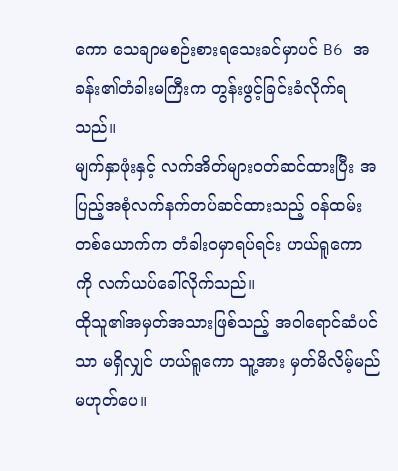ကော သေချာမစဉ်းစားရသေးခင်မှာပင် B6 အခန်း၏တံခါးမကြီးက တွန်းဖွင့်ခြင်းခံလိုက်ရသည်။
မျက်နှာဖုံးနှင့် လက်အိတ်များဝတ်ဆင်ထားပြီး အပြည့်အစုံလက်နက်တပ်ဆင်ထားသည့် ဝန်ထမ်းတစ်ယောက်က တံခါးဝမှာရပ်ရင်း ဟယ်ရူကော ကို လက်ယပ်ခေါ်လိုက်သည်။
ထိုသူ၏အမှတ်အသားဖြစ်သည့် အဝါရောင်ဆံပင်သာ မရှိလျှင် ဟယ်ရူကော သူ့အား မှတ်မိလိမ့်မည် မဟုတ်ပေ။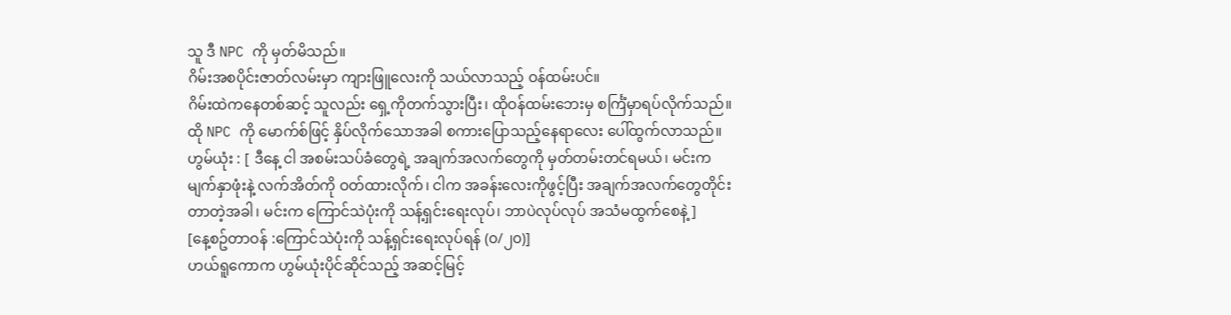သူ ဒီ NPC ကို မှတ်မိသည်။
ဂိမ်းအစပိုင်းဇာတ်လမ်းမှာ ကျားဖြူလေးကို သယ်လာသည့် ဝန်ထမ်းပင်။
ဂိမ်းထဲကနေတစ်ဆင့် သူလည်း ရှေ့ကိုတက်သွားပြီး၊ ထိုဝန်ထမ်းဘေးမှ စင်္ကြံမှာရပ်လိုက်သည်။
ထို NPC ကို မောက်စ်ဖြင့် နှိပ်လိုက်သောအခါ စကားပြောသည့်နေရာလေး ပေါ်ထွက်လာသည်။
ဟွမ်ယုံး : [ ဒီနေ့ ငါ အစမ်းသပ်ခံတွေရဲ့ အချက်အလက်တွေကို မှတ်တမ်းတင်ရမယ်၊ မင်းက မျက်နှာဖုံးနဲ့ လက်အိတ်ကို ဝတ်ထားလိုက်၊ ငါက အခန်းလေးကိုဖွင့်ပြီး အချက်အလက်တွေတိုင်းတာတဲ့အခါ၊ မင်းက ကြောင်သဲပုံးကို သန့်ရှင်းရေးလုပ်၊ ဘာပဲလုပ်လုပ် အသံမထွက်စေနဲ့ ]
[နေ့စဥ်တာဝန် :ကြောင်သဲပုံးကို သန့်ရှင်းရေးလုပ်ရန် (၀/၂၀)]
ဟယ်ရူကောက ဟွမ်ယုံးပိုင်ဆိုင်သည့် အဆင့်မြင့်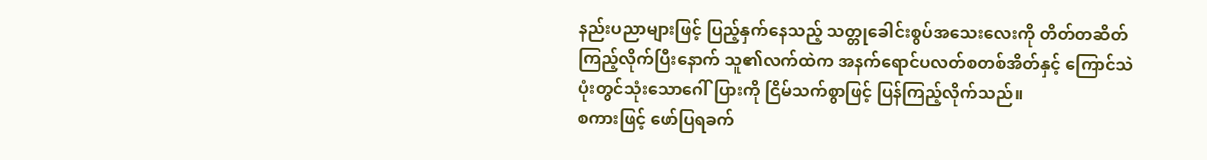နည်းပညာများဖြင့် ပြည့်နှက်နေသည့် သတ္တုခေါင်းစွပ်အသေးလေးကို တိတ်တဆိတ်ကြည့်လိုက်ပြီးနောက် သူ၏လက်ထဲက အနက်ရောင်ပလတ်စတစ်အိတ်နှင့် ကြောင်သဲပုံးတွင်သုံးသောဂေါ်ပြားကို ငြိမ်သက်စွာဖြင့် ပြန်ကြည့်လိုက်သည်။
စကားဖြင့် ဖော်ပြရခက်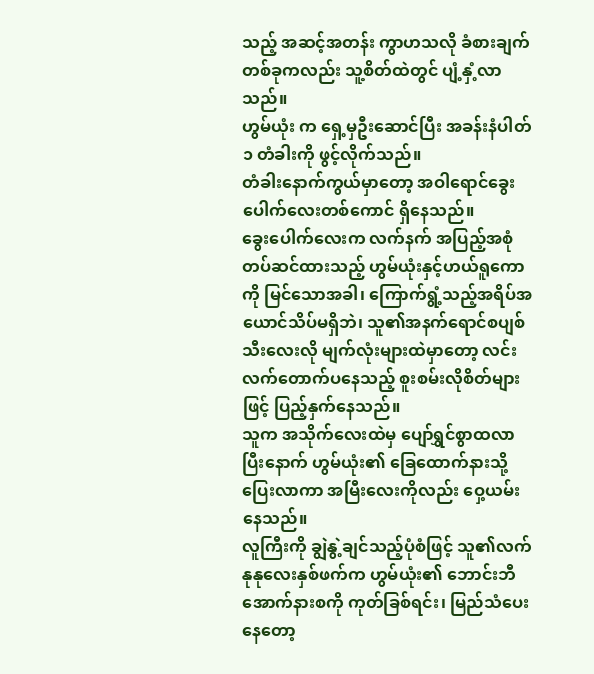သည့် အဆင့်အတန်း ကွာဟသလို ခံစားချက်တစ်ခုကလည်း သူ့စိတ်ထဲတွင် ပျံ့နှံ့လာသည်။
ဟွမ်ယုံး က ရှေ့မှဦးဆောင်ပြီး အခန်းနံပါတ် ၁ တံခါးကို ဖွင့်လိုက်သည်။
တံခါးနောက်ကွယ်မှာတော့ အဝါရောင်ခွေးပေါက်လေးတစ်ကောင် ရှိနေသည်။
ခွေးပေါက်လေးက လက်နက် အပြည့်အစုံတပ်ဆင်ထားသည့် ဟွမ်ယုံးနှင့်ဟယ်ရူကော ကို မြင်သောအခါ၊ ကြောက်ရွံ့သည့်အရိပ်အယောင်သိပ်မရှိဘဲ၊ သူ၏အနက်ရောင်စပျစ်သီးလေးလို မျက်လုံးများထဲမှာတော့ လင်းလက်တောက်ပနေသည့် စူးစမ်းလိုစိတ်များဖြင့် ပြည့်နှက်နေသည်။
သူက အသိုက်လေးထဲမှ ပျော်ရွှင်စွာထလာပြီးနောက် ဟွမ်ယုံး၏ ခြေထောက်နားသို့ ပြေးလာကာ အမြီးလေးကိုလည်း ဝှေ့ယမ်းနေသည်။
လူကြီးကို ချွဲနွဲ့ချင်သည့်ပုံစံဖြင့် သူ၏လက်နုနုလေးနှစ်ဖက်က ဟွမ်ယုံး၏ ဘောင်းဘီအောက်နားစကို ကုတ်ခြစ်ရင်း၊ မြည်သံပေးနေတော့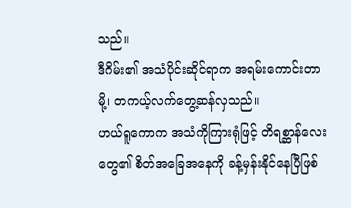သည်။
ဒီဂိမ်း၏ အသံပိုင်းဆိုင်ရာက အရမ်းကောင်းတာမို့၊ တကယ့်လက်တွေ့ဆန်လှသည်။
ဟယ်ရူကောက အသံကိုကြားရုံဖြင့် တိရစ္ဆာန်လေးတွေ၏ စိတ်အခြေအနေကို ခန့်မှန်းနိုင်နေပြီဖြစ်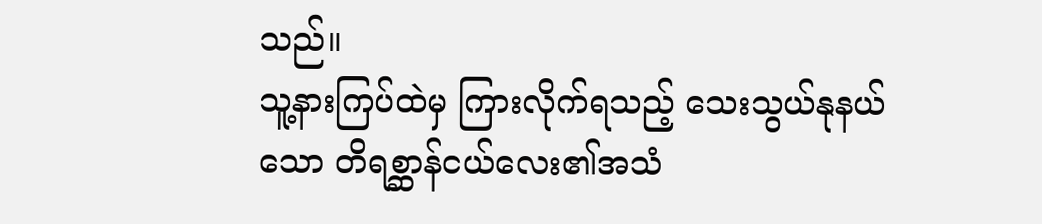သည်။
သူ့နားကြပ်ထဲမှ ကြားလိုက်ရသည့် သေးသွယ်နုနယ်သော တိရစ္ဆာန်ငယ်လေး၏အသံ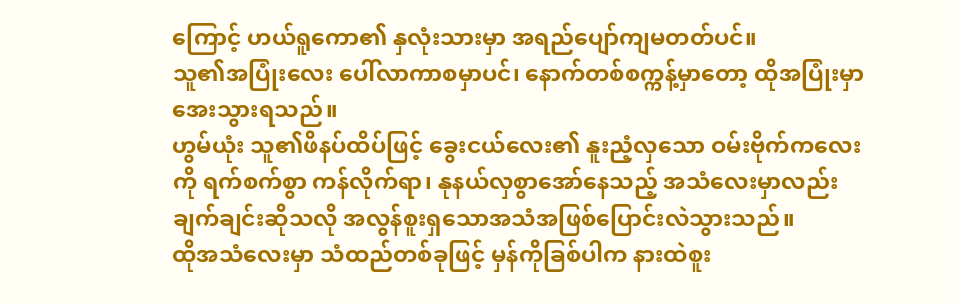ကြောင့် ဟယ်ရူကော၏ နှလုံးသားမှာ အရည်ပျော်ကျမတတ်ပင်။
သူ၏အပြုံးလေး ပေါ်လာကာစမှာပင်၊ နောက်တစ်စက္ကန့်မှာတော့ ထိုအပြုံးမှာ အေးသွားရသည်။
ဟွမ်ယုံး သူ၏ဖိနပ်ထိပ်ဖြင့် ခွေးငယ်လေး၏ နူးညံ့လှသော ဝမ်းဗိုက်ကလေးကို ရက်စက်စွာ ကန်လိုက်ရာ၊ နုနယ်လှစွာအော်နေသည့် အသံလေးမှာလည်း ချက်ချင်းဆိုသလို အလွန်စူးရှသောအသံအဖြစ်ပြောင်းလဲသွားသည်။
ထိုအသံလေးမှာ သံထည်တစ်ခုဖြင့် မှန်ကိုခြစ်ပါက နားထဲစူး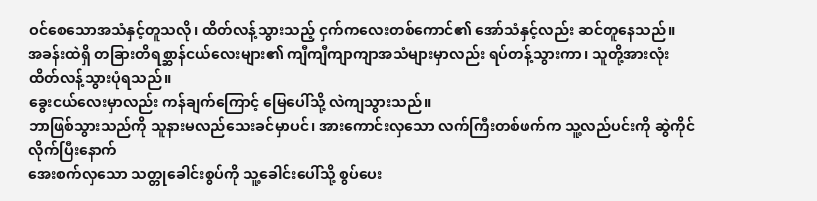ဝင်စေသောအသံနှင့်တူသလို၊ ထိတ်လန့်သွားသည့် ငှက်ကလေးတစ်ကောင်၏ အော်သံနှင့်လည်း ဆင်တူနေသည်။
အခန်းထဲရှိ တခြားတိရစ္ဆာန်ငယ်လေးများ၏ ကျီကျီကျာကျာအသံများမှာလည်း ရပ်တန့်သွားကာ၊ သူတို့အားလုံး ထိတ်လန့်သွားပုံရသည်။
ခွေးငယ်လေးမှာလည်း ကန်ချက်ကြောင့် မြေပေါ်သို့ လဲကျသွားသည်။
ဘာဖြစ်သွားသည်ကို သူနားမလည်သေးခင်မှာပင်၊ အားကောင်းလှသော လက်ကြီးတစ်ဖက်က သူ့လည်ပင်းကို ဆွဲကိုင်လိုက်ပြီးနောက်
အေးစက်လှသော သတ္တုခေါင်းစွပ်ကို သူ့ခေါင်းပေါ်သို့ စွပ်ပေး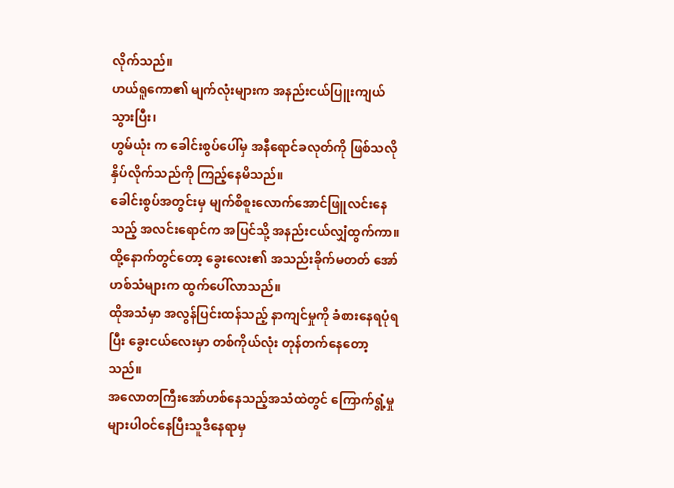လိုက်သည်။
ဟယ်ရူကော၏ မျက်လုံးများက အနည်းငယ်ပြူးကျယ်သွားပြီး၊
ဟွမ်ယုံး က ခေါင်းစွပ်ပေါ်မှ အနီရောင်ခလုတ်ကို ဖြစ်သလိုနှိပ်လိုက်သည်ကို ကြည့်နေမိသည်။
ခေါင်းစွပ်အတွင်းမှ မျက်စိစူးလောက်အောင်ဖြူလင်းနေသည့် အလင်းရောင်က အပြင်သို့ အနည်းငယ်လျှံထွက်ကာ။ ထို့နောက်တွင်တော့ ခွေးလေး၏ အသည်းခိုက်မတတ် အော်ဟစ်သံများက ထွက်ပေါ်လာသည်။
ထိုအသံမှာ အလွန်ပြင်းထန်သည့် နာကျင်မှုကို ခံစားနေရပုံရပြီး ခွေးငယ်လေးမှာ တစ်ကိုယ်လုံး တုန်တက်နေတော့သည်။
အလောတကြီးအော်ဟစ်နေသည့်အသံထဲတွင် ကြောက်ရွံ့မှုများပါဝင်နေပြီးသူဒီနေရာမှ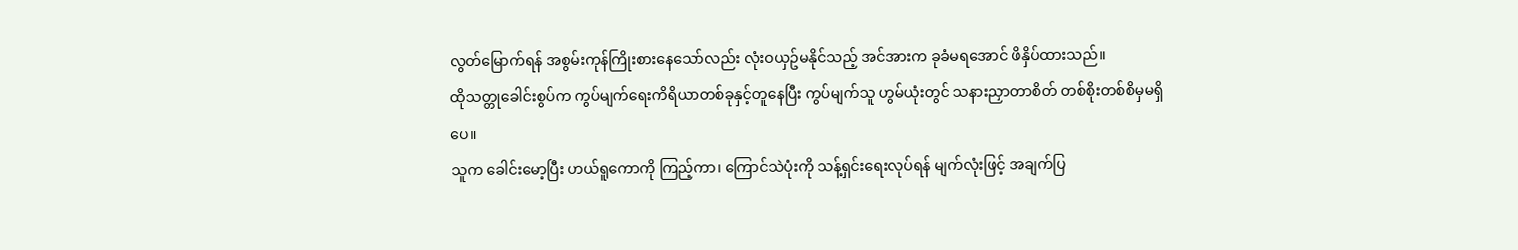လွတ်မြောက်ရန် အစွမ်းကုန်ကြိုးစားနေသော်လည်း လုံးဝယှဥ်မနိုင်သည့် အင်အားက ခုခံမရအောင် ဖိနှိပ်ထားသည်။
ထိုသတ္တုခေါင်းစွပ်က ကွပ်မျက်ရေးကိရိယာတစ်ခုနှင့်တူနေပြီး ကွပ်မျက်သူ ဟွမ်ယုံးတွင် သနားညှာတာစိတ် တစ်စိုးတစ်စိမှမရှိပေ။
သူက ခေါင်းမော့ပြီး ဟယ်ရူကောကို ကြည့်ကာ၊ ကြောင်သဲပုံးကို သန့်ရှင်းရေးလုပ်ရန် မျက်လုံးဖြင့် အချက်ပြ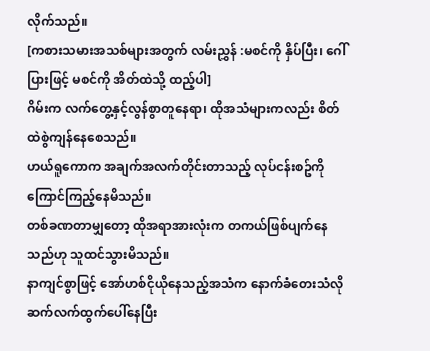လိုက်သည်။
[ကစားသမားအသစ်များအတွက် လမ်းညွှန် :မစင်ကို နှိပ်ပြီး၊ ဂေါ်ပြားဖြင့် မစင်ကို အိတ်ထဲသို့ ထည့်ပါ]
ဂိမ်းက လက်တွေ့နှင့်လွန်စွာတူနေရာ၊ ထိုအသံများကလည်း စိတ်ထဲစွဲကျန်နေစေသည်။
ဟယ်ရူကောက အချက်အလက်တိုင်းတာသည့် လုပ်ငန်းစဥ်ကို ကြောင်ကြည့်နေမိသည်။
တစ်ခဏတာမျှတော့ ထိုအရာအားလုံးက တကယ်ဖြစ်ပျက်နေသည်ဟု သူထင်သွားမိသည်။
နာကျင်စွာဖြင့် အော်ဟစ်ငိုယိုနေသည့်အသံက နောက်ခံတေးသံလိုဆက်လက်ထွက်ပေါ်နေပြီး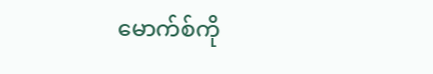မောက်စ်ကို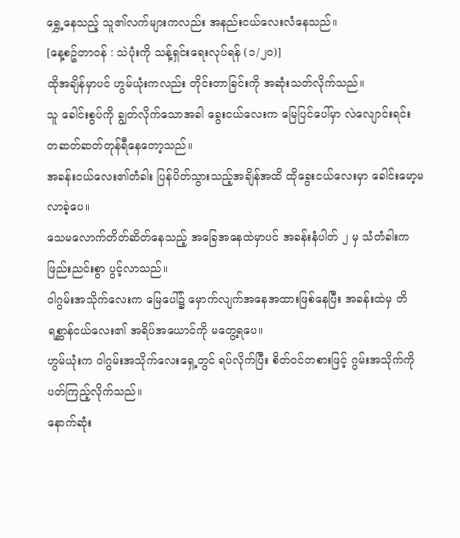ရွှေ့နေသည့် သူ၏လက်များကလည်း အနည်းငယ်လေးလံနေသည်။
[နေ့စဥ်တာဝန် : သဲပုံးကို သန့်ရှင်းရေးလုပ်ရန် (၁/၂၀)]
ထိုအချိန်မှာပင် ဟွမ်ယုံးကလည်း တိုင်းတာခြင်းကို အဆုံးသတ်လိုက်သည်။
သူ ခေါင်းစွပ်ကို ချွတ်လိုက်သောအခါ ခွေးငယ်လေးက မြေပြင်ပေါ်မှာ လဲလျောင်းရင်း တဆတ်ဆတ်တုန်ရီနေတော့သည်။
အခန်းငယ်လေး၏တံခါး ပြန်ပိတ်သွားသည့်အချိန်အထိ ထိုခွေးငယ်လေးမှာ ခေါင်းမော့မလာခဲ့ပေ။
သေမလောက်တိတ်ဆိတ်နေသည့် အခြေအနေထဲမှာပင် အခန်းနံပါတ် ၂ မှ သံတံခါးက ဖြည်းညင်းစွာ ပွင့်လာသည်။
ဝါဂွမ်းအသိုက်လေးက မြေပေါ်၌ မှောက်လျက်အနေအထားဖြစ်နေပြီး အခန်းထဲမှ တိရစ္ဆာန်ငယ်လေး၏ အရိပ်အယောင်ကို မတွေ့ရပေ။
ဟွမ်ယုံးက ဝါဂွမ်းအသိုက်လေးရှေ့တွင် ရပ်လိုက်ပြီး စိတ်ဝင်တစားဖြင့် ဂွမ်းအသိုက်ကို ပတ်ကြည့်လိုက်သည်။
နောက်ဆုံး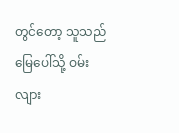တွင်တော့ သူသည် မြေပေါ်သို့ ဝမ်းလျား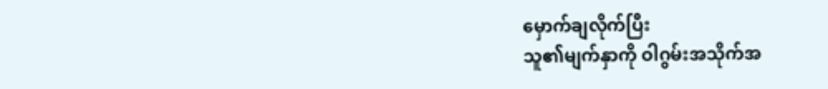မှောက်ချလိုက်ပြီး
သူ၏မျက်နှာကို ဝါဂွမ်းအသိုက်အ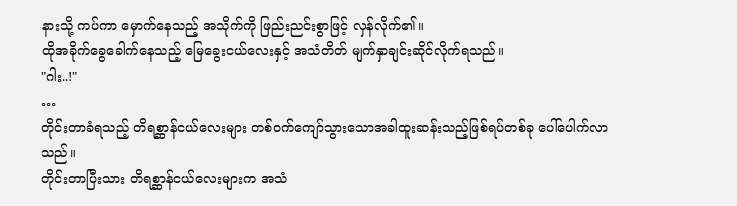နားသို့ ကပ်ကာ မှောက်နေသည့် အသိုက်ကို ဖြည်းညင်းစွာဖြင့် လှန်လိုက်၏။
ထိုအခိုက်ခွေခေါက်နေသည့် မြေခွေးငယ်လေးနှင့် အသံတိတ် မျက်နှာချင်းဆိုင်လိုက်ရသည်။
"ဂါး..!"
…
တိုင်းတာခံရသည့် တိရစ္ဆာန်ငယ်လေးများ တစ်ဝက်ကျော်သွားသောအခါထူးဆန်းသည့်ဖြစ်ရပ်တစ်ခု ပေါ်ပေါက်လာသည်။
တိုင်းတာပြီးသား တိရစ္ဆာန်ငယ်လေးများက အသံ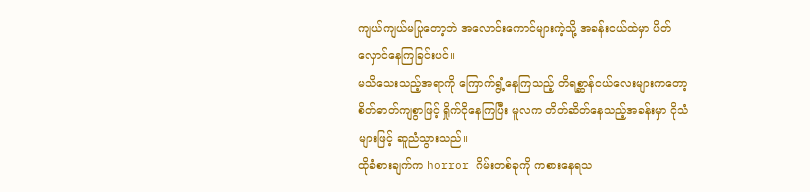ကျယ်ကျယ်မပြုတော့ဘဲ အလောင်းကောင်များကဲ့သို့ အခန်းငယ်ထဲမှာ ပိတ်လှောင်နေကြခြင်းပင်။
မသိသေးသည့်အရာကို ကြောက်ရွံ့နေကြသည့် တိရစ္ဆာန်ငယ်လေးများကတော့ စိတ်ဓာတ်ကျစွာဖြင့် ရှိုက်ငိုနေကြပြီး မူလက တိတ်ဆိတ်နေသည့်အခန်းမှာ ငိုသံများဖြင့် ဆူညံသွားသည်။
ထိုခံစားချက်က horror ဂိမ်းတစ်ခုကို ကစားနေရသ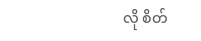လို စိတ်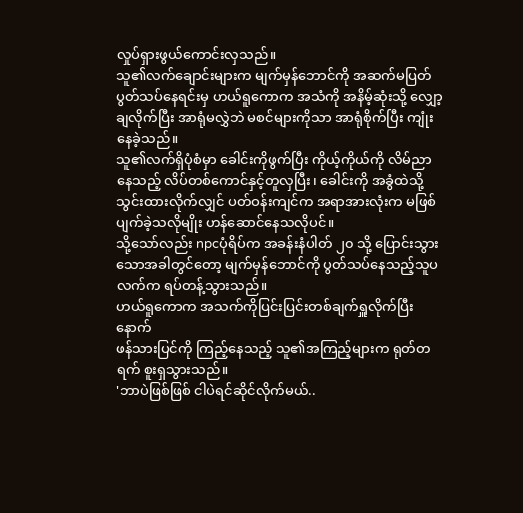လှုပ်ရှားဖွယ်ကောင်းလှသည်။
သူ၏လက်ချောင်းများက မျက်မှန်ဘောင်ကို အဆက်မပြတ်ပွတ်သပ်နေရင်းမှ ဟယ်ရူကောက အသံကို အနိမ့်ဆုံးသို့ လျှော့ချလိုက်ပြီး အာရုံမလွှဲဘဲ မစင်များကိုသာ အာရုံစိုက်ပြီး ကျုံးနေခဲ့သည်။
သူ၏လက်ရှိပုံစံမှာ ခေါင်းကိုဖွက်ပြီး ကိုယ့်ကိုယ်ကို လိမ်ညာနေသည့် လိပ်တစ်ကောင်နှင့်တူလှပြီး၊ ခေါင်းကို အခွံထဲသို့ သွင်းထားလိုက်လျှင် ပတ်ဝန်းကျင်က အရာအားလုံးက မဖြစ်ပျက်ခဲ့သလိုမျိုး ဟန်ဆောင်နေသလိုပင်။
သို့သော်လည်း npcပုံရိပ်က အခန်းနံပါတ် ၂၀ သို့ ပြောင်းသွားသောအခါတွင်တော့ မျက်မှန်ဘောင်ကို ပွတ်သပ်နေသည့်သူပလက်က ရပ်တန့်သွားသည်။
ဟယ်ရူကောက အသက်ကိုပြင်းပြင်းတစ်ချက်ရှူလိုက်ပြီးနောက်
ဖန်သားပြင်ကို ကြည့်နေသည့် သူ၏အကြည့်များက ရုတ်တရက် စူးရှသွားသည်။
'ဘာပဲဖြစ်ဖြစ် ငါပဲရင်ဆိုင်လိုက်မယ်..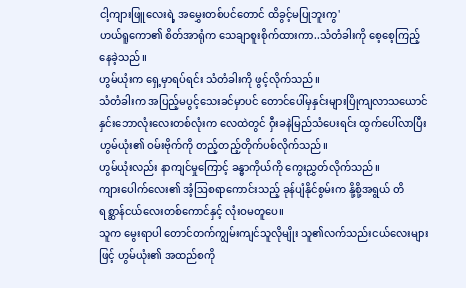ငါ့ကျားဖြူလေးရဲ့ အမွှေးတစ်ပင်တောင် ထိခွင့်မပြုဘူးကွ'
ဟယ်ရူကော၏ စိတ်အာရုံက သေချာစူးစိုက်ထားကာ..သံတံခါးကို စေ့စေ့ကြည့်နေခဲ့သည်။
ဟွမ်ယုံးက ရှေ့မှာရပ်ရင်း သံတံခါးကို ဖွင့်လိုက်သည်။
သံတံခါးက အပြည့်မပွင့်သေးခင်မှာပင် တောင်ပေါ်မှနှင်းများပြိုကျလာသယောင် နှင်းဘောလုံးလေးတစ်လုံးက လေထဲတွင် ဝှီးခနဲမြည်သံပေးရင်း ထွက်ပေါ်လာပြီး ဟွမ်ယုံး၏ ဝမ်းဗိုက်ကို တည့်တည့်တိုက်ပစ်လိုက်သည်။
ဟွမ်ယုံးလည်း နာကျင်မှုကြောင့် ခန္ဓာကိုယ်ကို ကွေးညွှတ်လိုက်သည်။
ကျားပေါက်လေး၏ အံ့ဩစရာကောင်းသည့် ခုန်ပျံနိုင်စွမ်းက နို့စို့အရွယ် တိရစ္ဆာန်ငယ်လေးတစ်ကောင်နှင့် လုံးဝမတူပေ။
သူက မွေးရာပါ တောင်တက်ကျွမ်းကျင်သူလိုမျိုး သူ၏လက်သည်းငယ်လေးများဖြင့် ဟွမ်ယုံး၏ အထည်စကို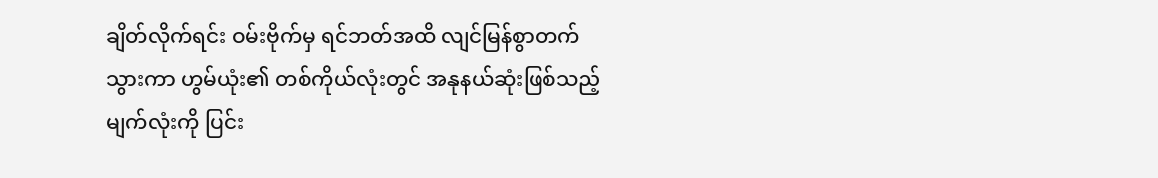ချိတ်လိုက်ရင်း ဝမ်းဗိုက်မှ ရင်ဘတ်အထိ လျင်မြန်စွာတက်သွားကာ ဟွမ်ယုံး၏ တစ်ကိုယ်လုံးတွင် အနုနယ်ဆုံးဖြစ်သည့် မျက်လုံးကို ပြင်း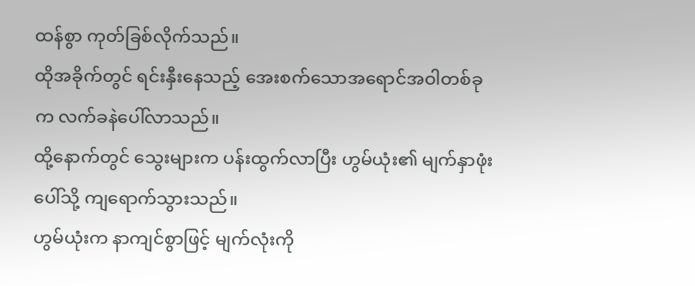ထန်စွာ ကုတ်ခြစ်လိုက်သည်။
ထိုအခိုက်တွင် ရင်းနှီးနေသည့် အေးစက်သောအရောင်အဝါတစ်ခုက လက်ခနဲပေါ်လာသည်။
ထို့နောက်တွင် သွေးများက ပန်းထွက်လာပြီး ဟွမ်ယုံး၏ မျက်နှာဖုံးပေါ်သို့ ကျရောက်သွားသည်။
ဟွမ်ယုံးက နာကျင်စွာဖြင့် မျက်လုံးကို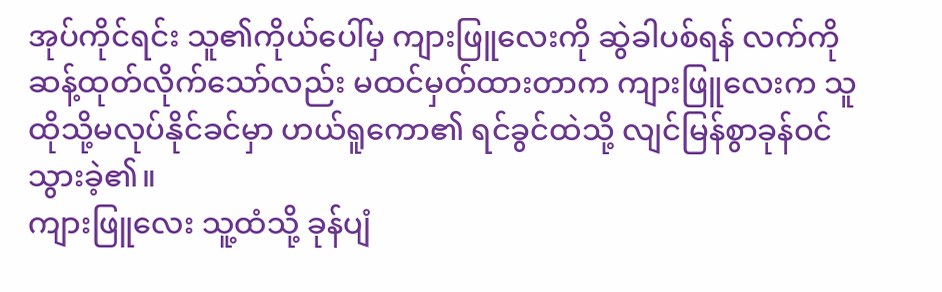အုပ်ကိုင်ရင်း သူ၏ကိုယ်ပေါ်မှ ကျားဖြူလေးကို ဆွဲခါပစ်ရန် လက်ကိုဆန့်ထုတ်လိုက်သော်လည်း မထင်မှတ်ထားတာက ကျားဖြူလေးက သူထိုသို့မလုပ်နိုင်ခင်မှာ ဟယ်ရူကော၏ ရင်ခွင်ထဲသို့ လျင်မြန်စွာခုန်ဝင်သွားခဲ့၏။
ကျားဖြူလေး သူ့ထံသို့ ခုန်ပျံ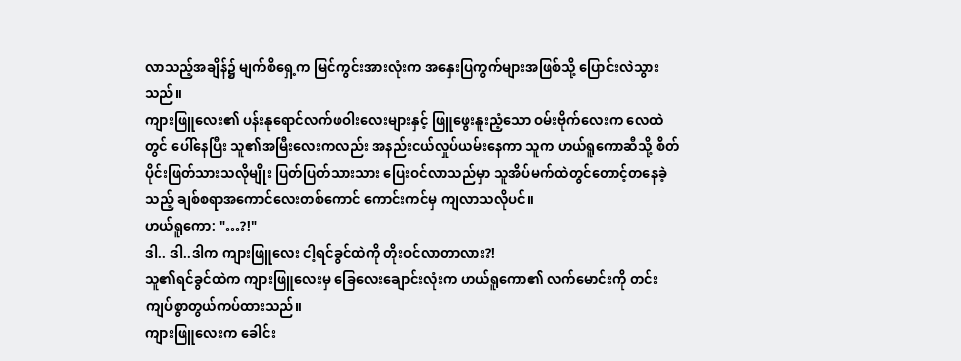လာသည့်အချိန်၌ မျက်စိရှေ့က မြင်ကွင်းအားလုံးက အနှေးပြကွက်များအဖြစ်သို့ ပြောင်းလဲသွားသည်။
ကျားဖြူလေး၏ ပန်းနုရောင်လက်ဖဝါးလေးများနှင့် ဖြူဖွေးနူးညံ့သော ဝမ်းဗိုက်လေးက လေထဲတွင် ပေါ်နေပြီး သူ၏အမြီးလေးကလည်း အနည်းငယ်လှုပ်ယမ်းနေကာ သူက ဟယ်ရူကောဆီသို့ စိတ်ပိုင်းဖြတ်သားသလိုမျိုး ပြတ်ပြတ်သားသား ပြေးဝင်လာသည်မှာ သူအိပ်မက်ထဲတွင်တောင့်တနေခဲ့သည့် ချစ်စရာအကောင်လေးတစ်ကောင် ကောင်းကင်မှ ကျလာသလိုပင်။
ဟယ်ရူကော: "…?!"
ဒါ.. ဒါ..ဒါက ကျားဖြူလေး ငါ့ရင်ခွင်ထဲကို တိုးဝင်လာတာလား?!
သူ၏ရင်ခွင်ထဲက ကျားဖြူလေးမှ ခြေလေးချောင်းလုံးက ဟယ်ရူကော၏ လက်မောင်းကို တင်းကျပ်စွာတွယ်ကပ်ထားသည်။
ကျားဖြူလေးက ခေါင်း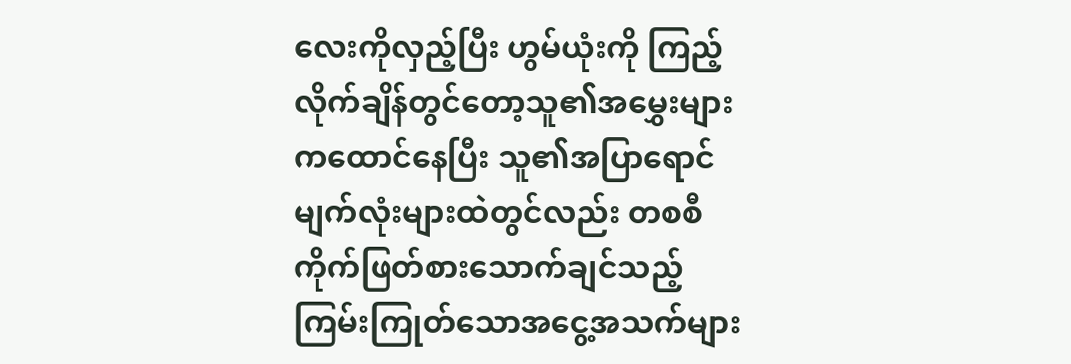လေးကိုလှည့်ပြီး ဟွမ်ယုံးကို ကြည့်လိုက်ချိန်တွင်တော့သူ၏အမွှေးများကထောင်နေပြီး သူ၏အပြာရောင်မျက်လုံးများထဲတွင်လည်း တစစီကိုက်ဖြတ်စားသောက်ချင်သည့် ကြမ်းကြုတ်သောအငွေ့အသက်များ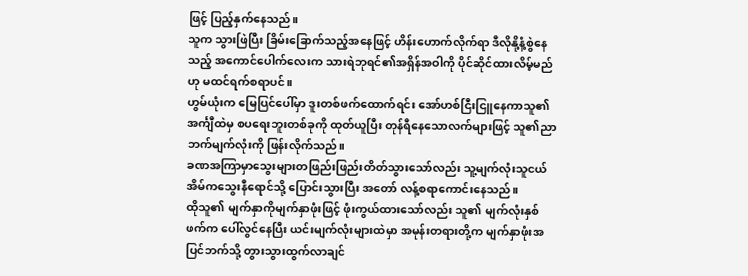ဖြင့် ပြည့်နှက်နေသည်။
သူက သွားဖြဲပြီး ခြိမ်းခြောက်သည့်အနေဖြင့် ဟိန်းဟောက်လိုက်ရာ ဒီလိုနို့နံ့စွဲနေသည့် အကောင်ပေါက်လေးက သားရဲဘုရင်၏အရှိန်အဝါကို ပိုင်ဆိုင်ထားလိမ့်မည်ဟု မထင်ရက်စရာပင်။
ဟွမ်ယုံးက မြေပြင်ပေါ်မှာ ဒူးတစ်ဖက်ထောက်ရင်း အော်ဟစ်ငြီးငြူနေကာသူ၏အင်္ကျီထဲမှ စပရေးဘူးတစ်ခုကို ထုတ်ယူပြီး တုန်ရီနေသောလက်များဖြင့် သူ၏ညာဘက်မျက်လုံးကို ဖြန်းလိုက်သည်။
ခဏအကြာမှာသွေးများတဖြည်းဖြည်းတိတ်သွားသော်လည်း သူ့မျက်လုံးသူငယ်အိမ်ကသွေးနီရောင်သို့ ပြောင်းသွားပြီး အတော် လန့်စရာကောင်းနေသည်။
ထိုသူ၏ မျက်နှာကိုမျက်နှာဖုံးဖြင့် ဖုံးကွယ်ထားသော်လည်း သူ၏ မျက်လုံးနှစ်ဖက်က ပေါ်လွင်နေပြီး ယင်းမျက်လုံးများထဲမှာ အမုန်းတရားတို့က မျက်နှာဖုံးအပြင်ဘက်သို့ တွားသွားထွက်လာချင်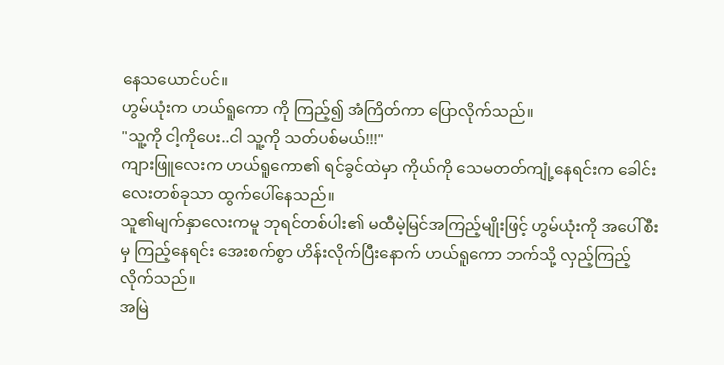နေသယောင်ပင်။
ဟွမ်ယုံးက ဟယ်ရူကော ကို ကြည့်၍ အံကြိတ်ကာ ပြောလိုက်သည်။
"သူ့ကို ငါ့ကိုပေး..ငါ သူ့ကို သတ်ပစ်မယ်!!!"
ကျားဖြူလေးက ဟယ်ရူကော၏ ရင်ခွင်ထဲမှာ ကိုယ်ကို သေမတတ်ကျုံ့နေရင်းက ခေါင်းလေးတစ်ခုသာ ထွက်ပေါ်နေသည်။
သူ၏မျက်နှာလေးကမူ ဘုရင်တစ်ပါး၏ မထီမဲ့မြင်အကြည့်မျိုးဖြင့် ဟွမ်ယုံးကို အပေါ်စီးမှ ကြည့်နေရင်း အေးစက်စွာ ဟိန်းလိုက်ပြီးနောက် ဟယ်ရူကော ဘက်သို့ လှည့်ကြည့်လိုက်သည်။
အမြဲ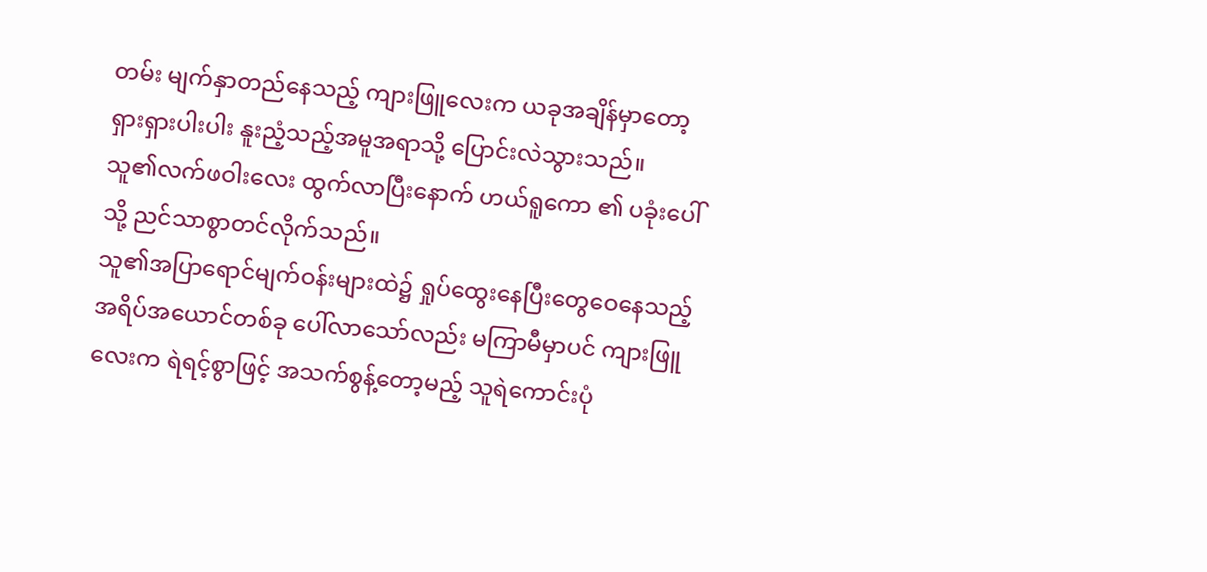တမ်း မျက်နှာတည်နေသည့် ကျားဖြူလေးက ယခုအချိန်မှာတော့ ရှားရှားပါးပါး နူးညံ့သည့်အမူအရာသို့ ပြောင်းလဲသွားသည်။
သူ၏လက်ဖဝါးလေး ထွက်လာပြီးနောက် ဟယ်ရူကော ၏ ပခုံးပေါ်သို့ ညင်သာစွာတင်လိုက်သည်။
သူ၏အပြာရောင်မျက်ဝန်းများထဲ၌ ရှုပ်ထွေးနေပြီးတွေဝေနေသည့်အရိပ်အယောင်တစ်ခု ပေါ်လာသော်လည်း မကြာမီမှာပင် ကျားဖြူလေးက ရဲရင့်စွာဖြင့် အသက်စွန့်တော့မည့် သူရဲကောင်းပုံ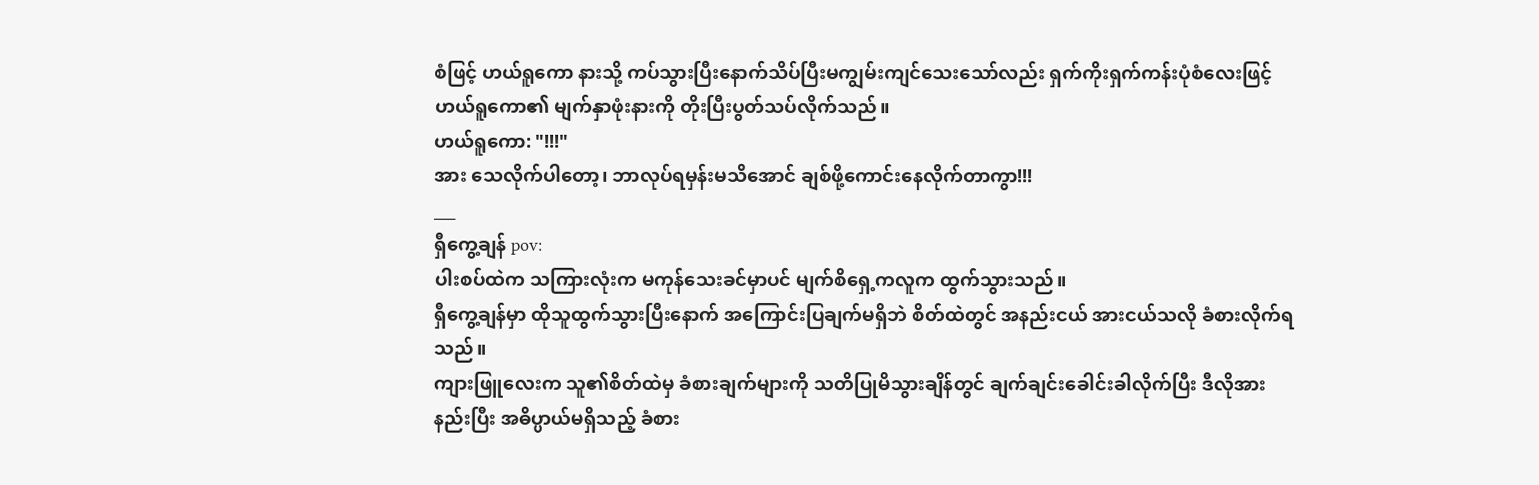စံဖြင့် ဟယ်ရူကော နားသို့ ကပ်သွားပြီးနောက်သိပ်ပြီးမကျွမ်းကျင်သေးသော်လည်း ရှက်ကိုးရှက်ကန်းပုံစံလေးဖြင့် ဟယ်ရူကော၏ မျက်နှာဖုံးနားကို တိုးပြီးပွတ်သပ်လိုက်သည်။
ဟယ်ရူကော: "!!!"
အား သေလိုက်ပါတော့၊ ဘာလုပ်ရမှန်းမသိအောင် ချစ်ဖို့ကောင်းနေလိုက်တာကွာ!!!
___
ရှီကွေ့ချန် pov:
ပါးစပ်ထဲက သကြားလုံးက မကုန်သေးခင်မှာပင် မျက်စိရှေ့ကလူက ထွက်သွားသည်။
ရှီကွေ့ချန်မှာ ထိုသူထွက်သွားပြီးနောက် အကြောင်းပြချက်မရှိဘဲ စိတ်ထဲတွင် အနည်းငယ် အားငယ်သလို ခံစားလိုက်ရသည်။
ကျားဖြူလေးက သူ၏စိတ်ထဲမှ ခံစားချက်များကို သတိပြုမိသွားချိန်တွင် ချက်ချင်းခေါင်းခါလိုက်ပြီး ဒီလိုအားနည်းပြီး အဓိပ္ပာယ်မရှိသည့် ခံစား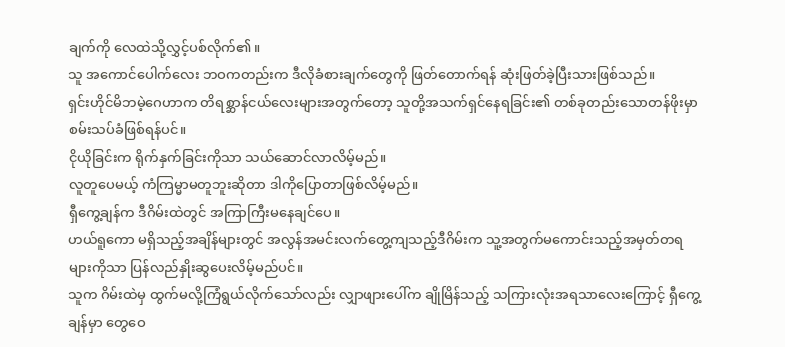ချက်ကို လေထဲသို့လွှင့်ပစ်လိုက်၏။
သူ အကောင်ပေါက်လေး ဘဝကတည်းက ဒီလိုခံစားချက်တွေကို ဖြတ်တောက်ရန် ဆုံးဖြတ်ခဲ့ပြီးသားဖြစ်သည်။
ရှင်းဟိုင်မိဘမဲ့ဂေဟာက တိရစ္ဆာန်ငယ်လေးများအတွက်တော့ သူတို့အသက်ရှင်နေရခြင်း၏ တစ်ခုတည်းသောတန်ဖိုးမှာ စမ်းသပ်ခံဖြစ်ရန်ပင်။
ငိုယိုခြင်းက ရိုက်နှက်ခြင်းကိုသာ သယ်ဆောင်လာလိမ့်မည်။
လူတူပေမယ့် ကံကြမ္မာမတူဘူးဆိုတာ ဒါကိုပြောတာဖြစ်လိမ့်မည်။
ရှီကွေ့ချန်က ဒီဂိမ်းထဲတွင် အကြာကြီးမနေချင်ပေ။
ဟယ်ရူကော မရှိသည့်အချိန်များတွင် အလွန်အမင်းလက်တွေ့ကျသည့်ဒီဂိမ်းက သူ့အတွက်မကောင်းသည့်အမှတ်တရများကိုသာ ပြန်လည်နှိုးဆွပေးလိမ့်မည်ပင်။
သူက ဂိမ်းထဲမှ ထွက်မလို့ကြံရွယ်လိုက်သော်လည်း လျှာဖျားပေါ်က ချိုမြိန်သည့် သကြားလုံးအရသာလေးကြောင့် ရှီကွေ့ချန်မှာ တွေဝေ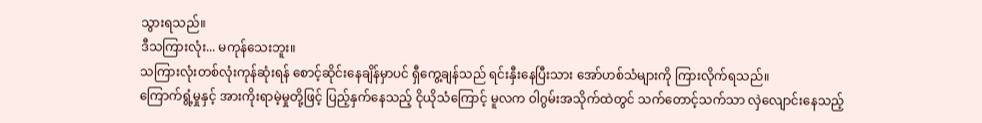သွားရသည်။
ဒီသကြားလုံး... မကုန်သေးဘူး။
သကြားလုံးတစ်လုံးကုန်ဆုံးရန် စောင့်ဆိုင်းနေချိန်မှာပင် ရှီကွေ့ချန်သည် ရင်းနှီးနေပြီးသား အော်ဟစ်သံများကို ကြားလိုက်ရသည်။
ကြောက်ရွံ့မှုနှင့် အားကိုးရာမဲ့မှုတို့ဖြင့် ပြည့်နှက်နေသည့် ငိုယိုသံကြောင့် မူလက ဝါဂွမ်းအသိုက်ထဲတွင် သက်တောင့်သက်သာ လှဲလျောင်းနေသည့်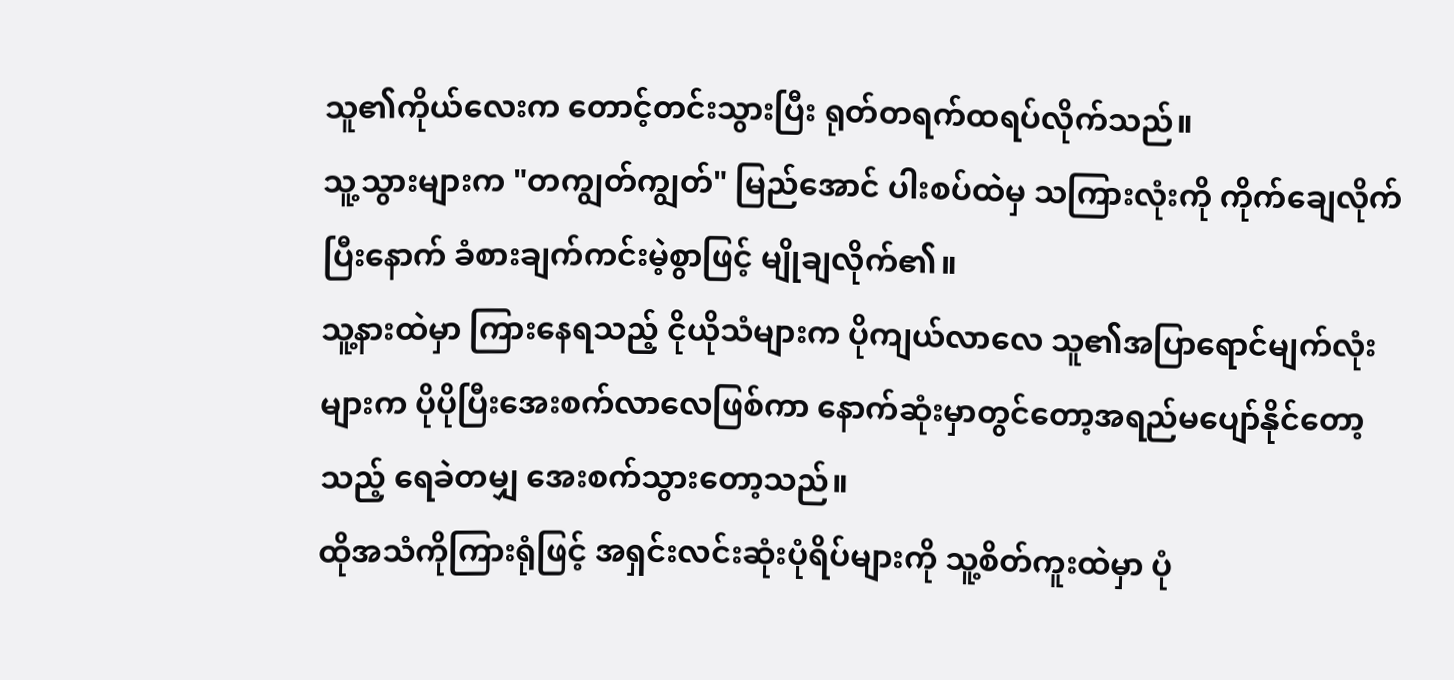သူ၏ကိုယ်လေးက တောင့်တင်းသွားပြီး ရုတ်တရက်ထရပ်လိုက်သည်။
သူ့သွားများက "တကျွတ်ကျွတ်" မြည်အောင် ပါးစပ်ထဲမှ သကြားလုံးကို ကိုက်ချေလိုက်ပြီးနောက် ခံစားချက်ကင်းမဲ့စွာဖြင့် မျိုချလိုက်၏။
သူ့နားထဲမှာ ကြားနေရသည့် ငိုယိုသံများက ပိုကျယ်လာလေ သူ၏အပြာရောင်မျက်လုံးများက ပိုပိုပြီးအေးစက်လာလေဖြစ်ကာ နောက်ဆုံးမှာတွင်တော့အရည်မပျော်နိုင်တော့သည့် ရေခဲတမျှ အေးစက်သွားတော့သည်။
ထိုအသံကိုကြားရုံဖြင့် အရှင်းလင်းဆုံးပုံရိပ်များကို သူ့စိတ်ကူးထဲမှာ ပုံ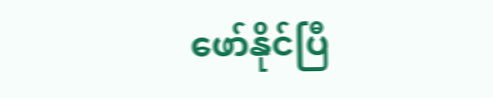ဖော်နိုင်ပြီ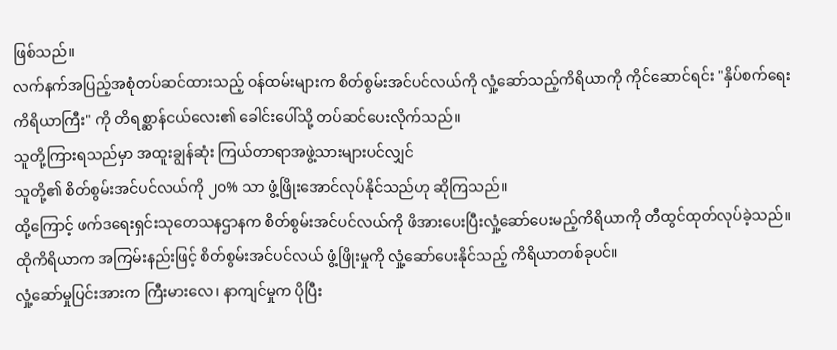ဖြစ်သည်။
လက်နက်အပြည့်အစုံတပ်ဆင်ထားသည့် ဝန်ထမ်းများက စိတ်စွမ်းအင်ပင်လယ်ကို လှုံ့ဆော်သည့်ကိရိယာကို ကိုင်ဆောင်ရင်း "နှိပ်စက်ရေးကိရိယာကြီး" ကို တိရစ္ဆာန်ငယ်လေး၏ ခေါင်းပေါ်သို့ တပ်ဆင်ပေးလိုက်သည်။
သူတို့ကြားရသည်မှာ အထူးချွန်ဆုံး ကြယ်တာရာအဖွဲ့သားများပင်လျှင်
သူတို့၏ စိတ်စွမ်းအင်ပင်လယ်ကို ၂၀% သာ ဖွံ့ဖြိုးအောင်လုပ်နိုင်သည်ဟု ဆိုကြသည်။
ထို့ကြောင့် ဖက်ဒရေးရှင်းသုတေသနဌာနက စိတ်စွမ်းအင်ပင်လယ်ကို ဖိအားပေးပြီးလှုံ့ဆော်ပေးမည့်ကိရိယာကို တီထွင်ထုတ်လုပ်ခဲ့သည်။
ထိုကိရိယာက အကြမ်းနည်းဖြင့် စိတ်စွမ်းအင်ပင်လယ် ဖွံ့ဖြိုးမှုကို လှုံ့ဆော်ပေးနိုင်သည့် ကိရိယာတစ်ခုပင်။
လှုံ့ဆော်မှုပြင်းအားက ကြီးမားလေ၊ နာကျင်မှုက ပိုပြီး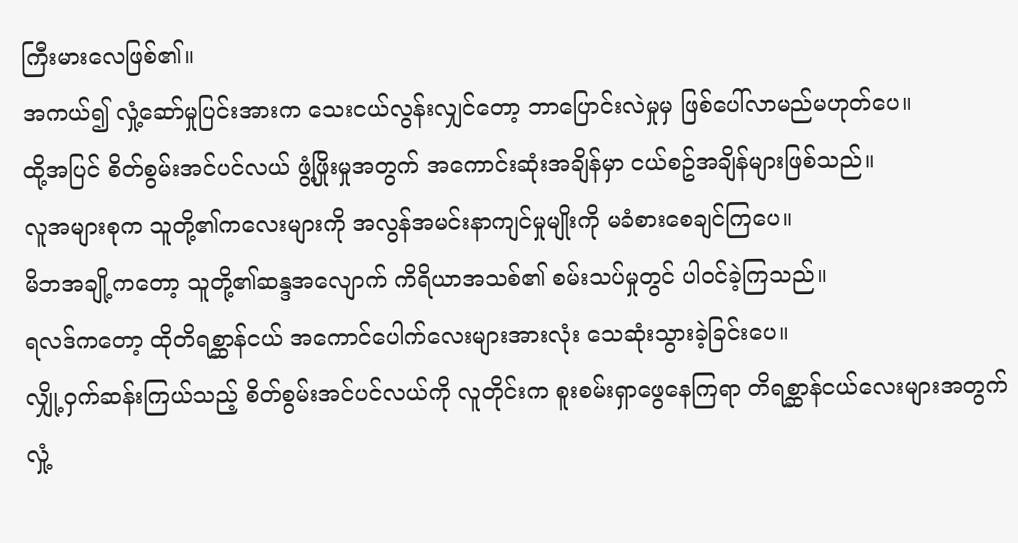ကြီးမားလေဖြစ်၏။
အကယ်၍ လှုံ့ဆော်မှုပြင်းအားက သေးငယ်လွန်းလျှင်တော့ ဘာပြောင်းလဲမှုမှ ဖြစ်ပေါ်လာမည်မဟုတ်ပေ။
ထို့အပြင် စိတ်စွမ်းအင်ပင်လယ် ဖွံ့ဖြိုးမှုအတွက် အကောင်းဆုံးအချိန်မှာ ငယ်စဥ်အချိန်များဖြစ်သည်။
လူအများစုက သူတို့၏ကလေးများကို အလွန်အမင်းနာကျင်မှုမျိုးကို မခံစားစေချင်ကြပေ။
မိဘအချို့ကတော့ သူတို့၏ဆန္ဒအလျောက် ကိရိယာအသစ်၏ စမ်းသပ်မှုတွင် ပါဝင်ခဲ့ကြသည်။
ရလဒ်ကတော့ ထိုတိရစ္ဆာန်ငယ် အကောင်ပေါက်လေးများအားလုံး သေဆုံးသွားခဲ့ခြင်းပေ။
လျှို့ဝှက်ဆန်းကြယ်သည့် စိတ်စွမ်းအင်ပင်လယ်ကို လူတိုင်းက စူးစမ်းရှာဖွေနေကြရာ တိရစ္ဆာန်ငယ်လေးများအတွက် လှုံ့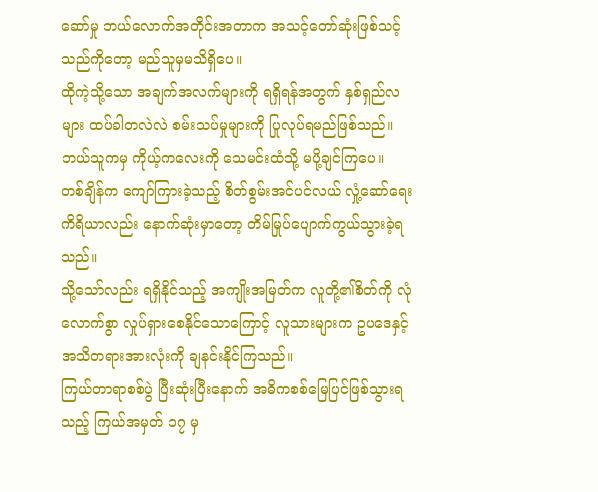ဆော်မှု ဘယ်လောက်အတိုင်းအတာက အသင့်တော်ဆုံးဖြစ်သင့်သည်ကိုတော့ မည်သူမှမသိရှိပေ။
ထိုကဲ့သို့သော အချက်အလက်များကို ရရှိရန်အတွက် နှစ်ရှည်လများ ထပ်ခါတလဲလဲ စမ်းသပ်မှုများကို ပြုလုပ်ရမည်ဖြစ်သည်။
ဘယ်သူကမှ ကိုယ့်ကလေးကို သေမင်းထံသို့ မပို့ချင်ကြပေ။
တစ်ချိန်က ကျော်ကြားခဲ့သည့် စိတ်စွမ်းအင်ပင်လယ် လှုံ့ဆော်ရေးကိရိယာလည်း နောက်ဆုံးမှာတော့ တိမ်မြုပ်ပျောက်ကွယ်သွားခဲ့ရသည်။
သို့သော်လည်း ရရှိနိုင်သည့် အကျိုးအမြတ်က လူတို့၏စိတ်ကို လုံလောက်စွာ လှုပ်ရှားစေနိုင်သောကြောင့် လူသားများက ဥပဒေနှင့် အသိတရားအားလုံးကို ချနင်းနိုင်ကြသည်။
ကြယ်တာရာစစ်ပွဲ ပြီးဆုံးပြီးနောက် အဓိကစစ်မြေပြင်ဖြစ်သွားရသည့် ကြယ်အမှတ် ၁၇ မှ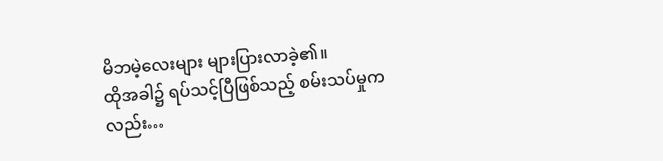မိဘမဲ့လေးများ များပြားလာခဲ့၏။
ထိုအခါ၌ ရပ်သင့်ပြီဖြစ်သည့် စမ်းသပ်မှုကလည်း…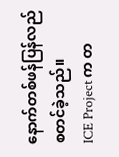နောက်တစ်ဖန်ပြန်လည်စတင်ခဲ့သည်။
ICE Project က တ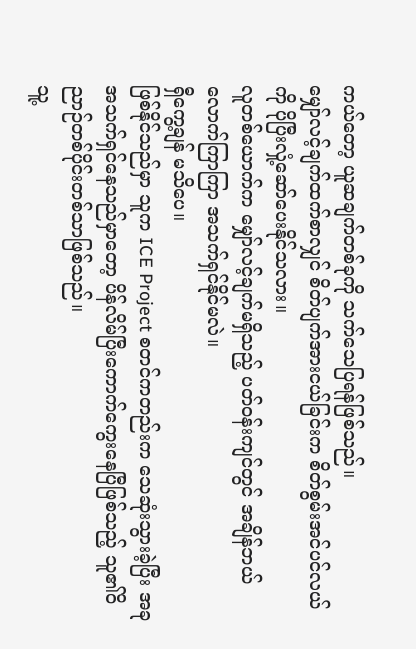ကယ်တော့ ယူဆချက်တစ်ခုကို သက်သေပြရန်ဖြစ်သည်။
မျှော်လင့်ချက်ထက်စာလျှင် စိတ်ပျက်အားငယ်ခြင်းက စိတ်စွမ်းအင်ပင်လယ်ကို ပိုပြီးလှုံ့ဆော်ပေးနိုင်သလား။
လူတစ်ယောက်က မျှော်လင့်ချက်မရှိသည့် ပတ်ဝန်းကျင်တွင် အချိန်ဘယ်လောက်ကြာကြာ အသက်ရှင်နိုင်မလဲ။
ရှီကွေ့ချန် မသိပေ။
ဖြစ်နိုင်သည်မှာ သူက ICE Project စတင်ကတည်းက သေဆုံးသွားခဲ့ပြီး အခုအသက်ရှင်နေသည်မှာတော့ ပိန်လိမ်ပြီးကောက်ကွေးနေပြီဖြစ်သည့် သူ၏ဝိညာဉ်တစ်ပိုင်းတစ်သာဖြစ်သည်။
သူ့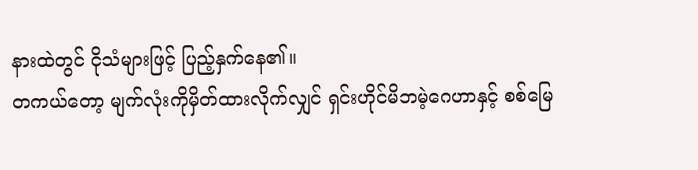နားထဲတွင် ငိုသံများဖြင့် ပြည့်နှက်နေ၏။
တကယ်တော့ မျက်လုံးကိုမှိတ်ထားလိုက်လျှင် ရှင်းဟိုင်မိဘမဲ့ဂေဟာနှင့် စစ်မြေ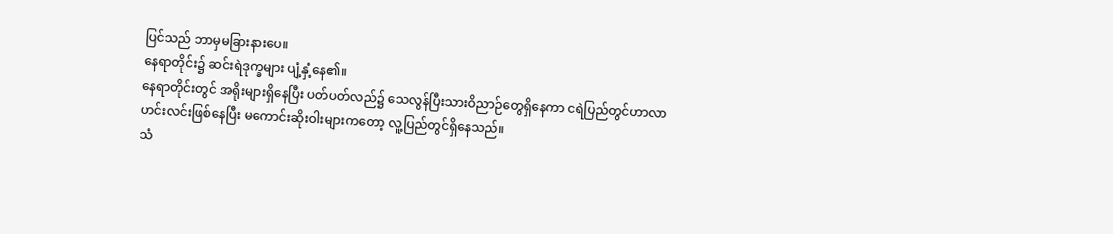ပြင်သည် ဘာမှမခြားနားပေ။
နေရာတိုင်း၌ ဆင်းရဲဒုက္ခများ ပျံ့နှံ့နေ၏။
နေရာတိုင်းတွင် အရိုးများရှိနေပြီး ပတ်ပတ်လည်၌ သေလွန်ပြီးသားဝိညာဉ်တွေရှိနေကာ ငရဲပြည်တွင်ဟာလာဟင်းလင်းဖြစ်နေပြီး မကောင်းဆိုးဝါးများကတော့ လူ့ပြည်တွင်ရှိနေသည်။
သံ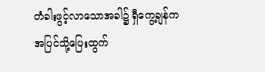တံခါးဖွင့်လာသောအခါ၌ ရှီကွေ့ချန်က အပြင်သို့ပြေးထွက်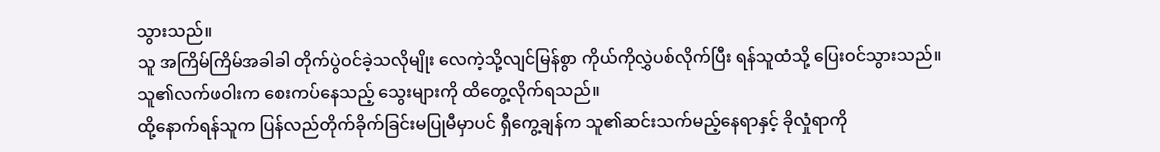သွားသည်။
သူ အကြိမ်ကြိမ်အခါခါ တိုက်ပွဲဝင်ခဲ့သလိုမျိုး လေကဲ့သို့လျင်မြန်စွာ ကိုယ်ကိုလွှဲပစ်လိုက်ပြီး ရန်သူထံသို့ ပြေးဝင်သွားသည်။
သူ၏လက်ဖဝါးက စေးကပ်နေသည့် သွေးများကို ထိတွေ့လိုက်ရသည်။
ထို့နောက်ရန်သူက ပြန်လည်တိုက်ခိုက်ခြင်းမပြုမီမှာပင် ရှီကွေ့ချန်က သူ၏ဆင်းသက်မည့်နေရာနှင့် ခိုလှုံရာကို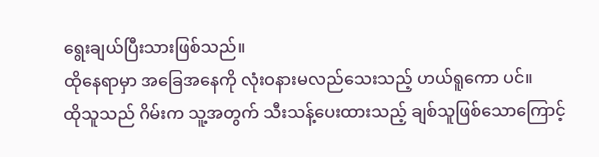ရွေးချယ်ပြီးသားဖြစ်သည်။
ထိုနေရာမှာ အခြေအနေကို လုံးဝနားမလည်သေးသည့် ဟယ်ရူကော ပင်။
ထိုသူသည် ဂိမ်းက သူ့အတွက် သီးသန့်ပေးထားသည့် ချစ်သူဖြစ်သောကြောင့်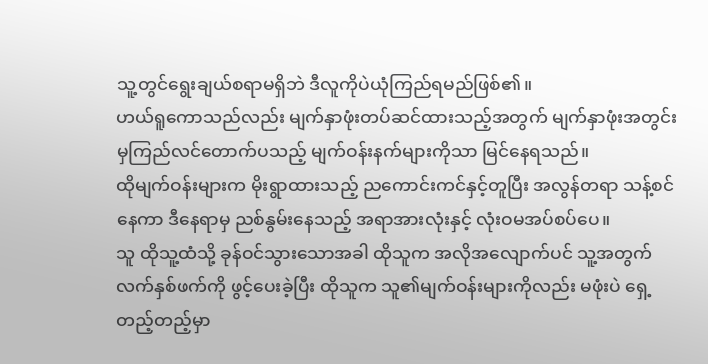သူ့တွင်ရွေးချယ်စရာမရှိဘဲ ဒီလူကိုပဲယုံကြည်ရမည်ဖြစ်၏။
ဟယ်ရူကောသည်လည်း မျက်နှာဖုံးတပ်ဆင်ထားသည့်အတွက် မျက်နှာဖုံးအတွင်းမှကြည်လင်တောက်ပသည့် မျက်ဝန်းနက်များကိုသာ မြင်နေရသည်။
ထိုမျက်ဝန်းများက မိုးရွာထားသည့် ညကောင်းကင်နှင့်တူပြီး အလွန်တရာ သန့်စင်နေကာ ဒီနေရာမှ ညစ်နွမ်းနေသည့် အရာအားလုံးနှင့် လုံးဝမအပ်စပ်ပေ။
သူ ထိုသူ့ထံသို့ ခုန်ဝင်သွားသောအခါ ထိုသူက အလိုအလျောက်ပင် သူ့အတွက် လက်နှစ်ဖက်ကို ဖွင့်ပေးခဲ့ပြီး ထိုသူက သူ၏မျက်ဝန်းများကိုလည်း မဖုံးပဲ ရှေ့တည့်တည့်မှာ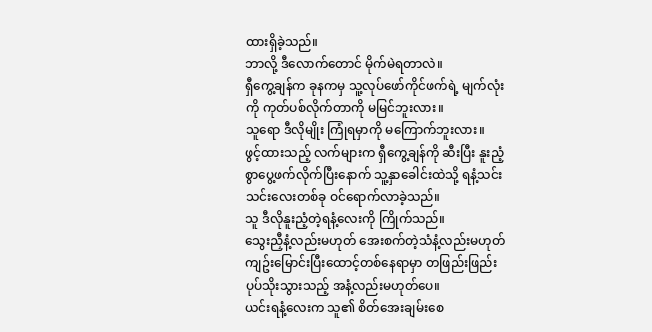ထားရှိခဲ့သည်။
ဘာလို့ ဒီလောက်တောင် မိုက်မဲရတာလဲ။
ရှီကွေ့ချန်က ခုနကမှ သူ့လုပ်ဖော်ကိုင်ဖက်ရဲ့ မျက်လုံးကို ကုတ်ပစ်လိုက်တာကို မမြင်ဘူးလား။
သူရော ဒီလိုမျိုး ကြုံရမှာကို မကြောက်ဘူးလား။
ဖွင့်ထားသည့် လက်များက ရှီကွေ့ချန်ကို ဆီးပြီး နူးညံ့စွာပွေ့ဖက်လိုက်ပြီးနောက် သူ့နှာခေါင်းထဲသို့ ရနံ့သင်းသင်းလေးတစ်ခု ဝင်ရောက်လာခဲ့သည်။
သူ ဒီလိုနူးညံ့တဲ့ရနံ့လေးကို ကြိုက်သည်။
သွေးညှီနံ့လည်းမဟုတ် အေးစက်တဲ့သံနံ့လည်းမဟုတ် ကျဥ်းမြောင်းပြီးထောင့်တစ်နေရာမှာ တဖြည်းဖြည်းပုပ်သိုးသွားသည့် အနံ့လည်းမဟုတ်ပေ။
ယင်းရနံ့လေးက သူ၏ စိတ်အေးချမ်းစေ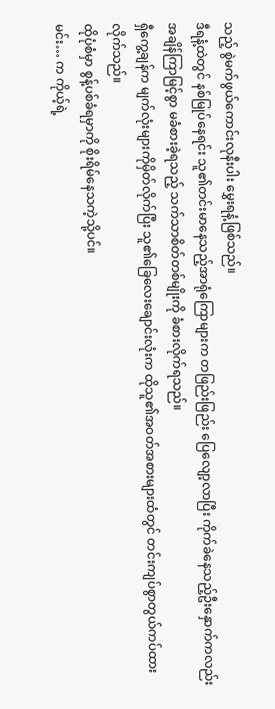သည့် စွဲမက်ဖွယ်ကောင်းလုနီးပါး မွှေးရနံ့ဖြစ်သည်။
ဒီရနံ့ထဲတွင် နစ်မြုပ်နေရင်း သူ၏တင်းမာနေသည့်အာရုံကြောများက တဖြည်းဖြည်း ပြေလျော့လာပြီး ကိုက်ခဲနေသည့်ဦးနှောက်ကလည်း အချိန်ကြာမြင့်စွာ မခံစားခဲ့ရသည့် သက်သာစိတ်တစ်မျိုးကို ခံစားလိုက်ရသည်။
ရှီကွေ့ချန်က မျက်လုံးများကိုမှိတ်လိုက်ပြီး သူ၏ခြေလေးချောင်းလုံးက ထိုသူ၏အဝတ်အစားများထံတွင် တင်းကျပ်စွာတွယ်ကပ်ထားလိုက်သည်။
ထိုပုံစံမှာ စွန့်ပစ်ခံရမှာကို စိုးရိမ်နေသကဲ့သို့ပင်။
မင်း… က ကိုယ့်ရဲ့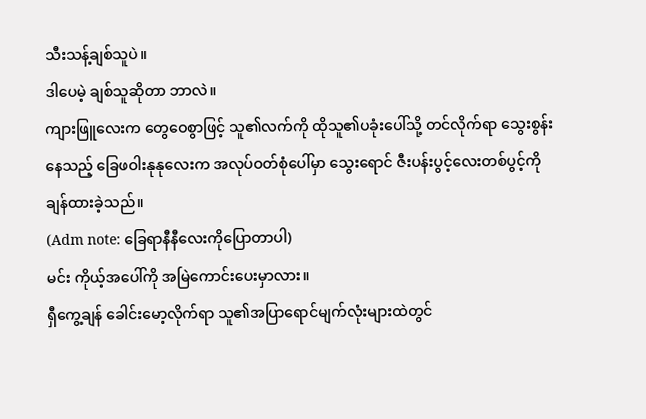သီးသန့်ချစ်သူပဲ။
ဒါပေမဲ့ ချစ်သူဆိုတာ ဘာလဲ။
ကျားဖြူလေးက တွေဝေစွာဖြင့် သူ၏လက်ကို ထိုသူ၏ပခုံးပေါ်သို့ တင်လိုက်ရာ သွေးစွန်းနေသည့် ခြေဖဝါးနုနုလေးက အလုပ်ဝတ်စုံပေါ်မှာ သွေးရောင် ဇီးပန်းပွင့်လေးတစ်ပွင့်ကို ချန်ထားခဲ့သည်။
(Adm note: ခြေရာနီနီလေးကိုပြောတာပါ)
မင်း ကိုယ့်အပေါ်ကို အမြဲကောင်းပေးမှာလား။
ရှီကွေ့ချန် ခေါင်းမော့လိုက်ရာ သူ၏အပြာရောင်မျက်လုံးများထဲတွင်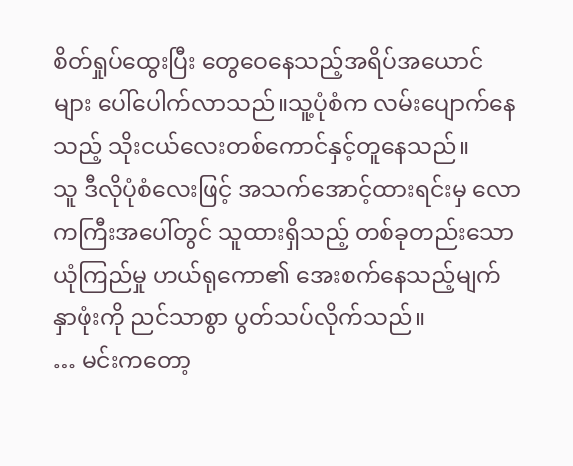စိတ်ရှုပ်ထွေးပြီး တွေဝေနေသည့်အရိပ်အယောင်များ ပေါ်ပေါက်လာသည်။သူ့ပုံစံက လမ်းပျောက်နေသည့် သိုးငယ်လေးတစ်ကောင်နှင့်တူနေသည်။
သူ ဒီလိုပုံစံလေးဖြင့် အသက်အောင့်ထားရင်းမှ လောကကြီးအပေါ်တွင် သူထားရှိသည့် တစ်ခုတည်းသောယုံကြည်မှု ဟယ်ရုကော၏ အေးစက်နေသည့်မျက်နှာဖုံးကို ညင်သာစွာ ပွတ်သပ်လိုက်သည်။
… မင်းကတော့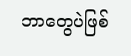ဘာတွေပဲဖြစ်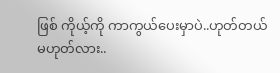ဖြစ် ကိုယ့်ကို ကာကွယ်ပေးမှာပဲ..ဟုတ်တယ်မဟုတ်လား..